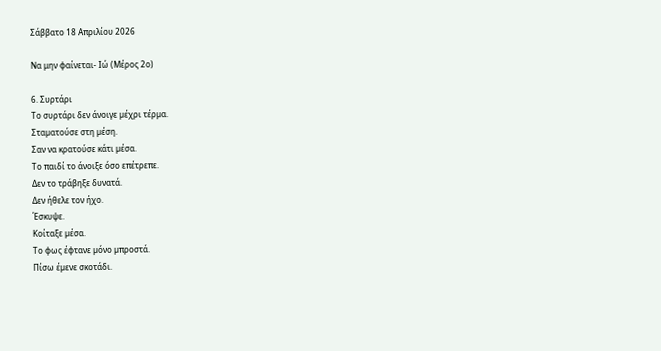Σάββατο 18 Απριλίου 2026

Να μην φαίνεται- Ιώ (Μέρος 2ο)

6. Συρτάρι
Το συρτάρι δεν άνοιγε µέχρι τέρµα.
Σταµατούσε στη µέση.
Σαν να κρατούσε κάτι µέσα.
Το παιδί το άνοιξε όσο επέτρεπε.
Δεν το τράβηξε δυνατά.
Δεν ήθελε τον ήχο.
Έσκυψε.
Κοίταξε µέσα.
Το φως έφτανε µόνο µπροστά.
Πίσω έµενε σκοτάδι.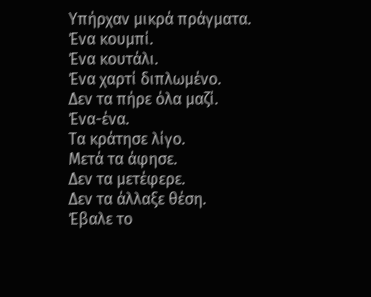Υπήρχαν µικρά πράγµατα.
Ένα κουµπί.
Ένα κουτάλι.
Ένα χαρτί διπλωµένο.
Δεν τα πήρε όλα µαζί.
Ένα-ένα.
Τα κράτησε λίγο.
Μετά τα άφησε.
Δεν τα µετέφερε.
Δεν τα άλλαξε θέση.
Έβαλε το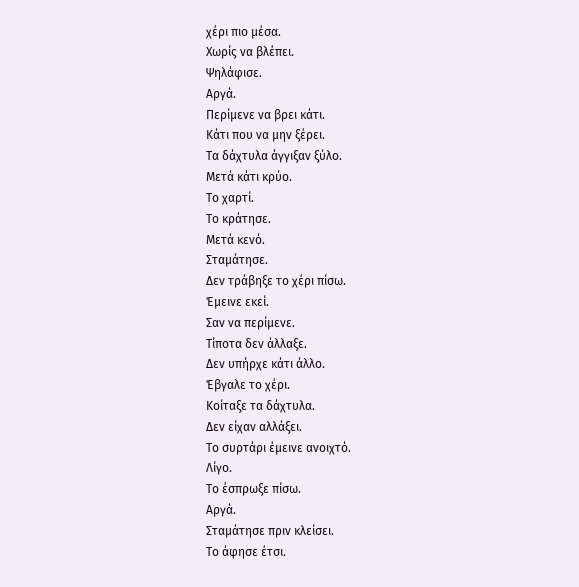χέρι πιο µέσα.
Χωρίς να βλέπει.
Ψηλάφισε.
Αργά.
Περίµενε να βρει κάτι.
Κάτι που να µην ξέρει.
Τα δάχτυλα άγγιξαν ξύλο.
Μετά κάτι κρύο.
Το χαρτί.
Το κράτησε.
Μετά κενό.
Σταµάτησε.
Δεν τράβηξε το χέρι πίσω.
Έµεινε εκεί.
Σαν να περίµενε.
Τίποτα δεν άλλαξε.
Δεν υπήρχε κάτι άλλο.
Έβγαλε το χέρι.
Κοίταξε τα δάχτυλα.
Δεν είχαν αλλάξει.
Το συρτάρι έµεινε ανοιχτό.
Λίγο.
Το έσπρωξε πίσω.
Αργά.
Σταµάτησε πριν κλείσει.
Το άφησε έτσι.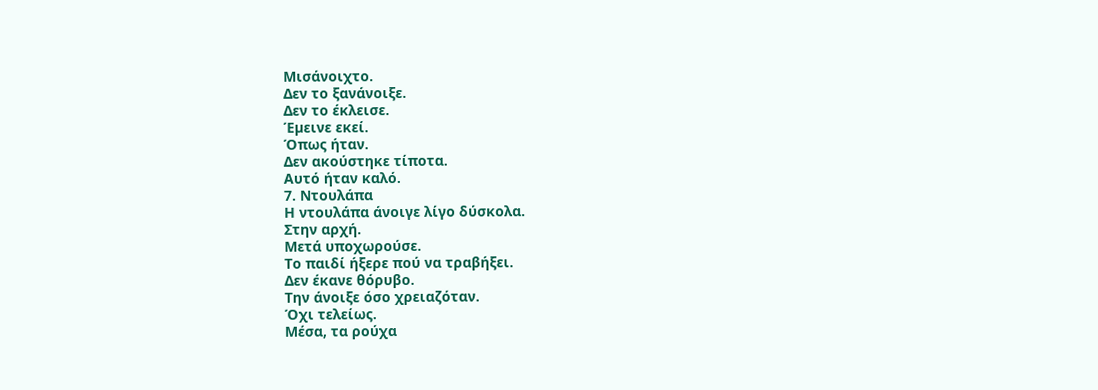Μισάνοιχτο.
Δεν το ξανάνοιξε.
Δεν το έκλεισε.
Έµεινε εκεί.
Όπως ήταν.
Δεν ακούστηκε τίποτα.
Αυτό ήταν καλό.
7. Ντουλάπα
Η ντουλάπα άνοιγε λίγο δύσκολα.
Στην αρχή.
Μετά υποχωρούσε.
Το παιδί ήξερε πού να τραβήξει.
Δεν έκανε θόρυβο.
Την άνοιξε όσο χρειαζόταν.
Όχι τελείως.
Μέσα, τα ρούχα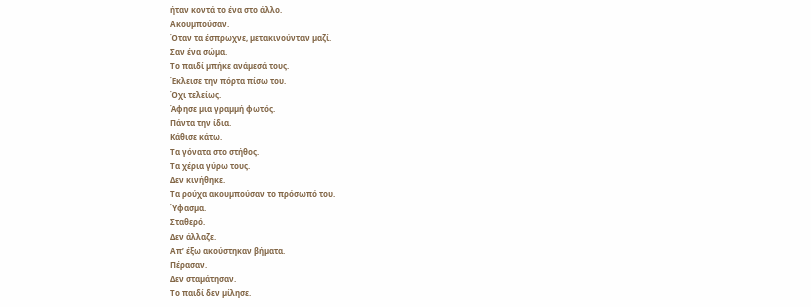ήταν κοντά το ένα στο άλλο.
Ακουµπούσαν.
Όταν τα έσπρωχνε, µετακινούνταν µαζί.
Σαν ένα σώµα.
Το παιδί µπήκε ανάµεσά τους.
Έκλεισε την πόρτα πίσω του.
Όχι τελείως.
Άφησε µια γραµµή φωτός.
Πάντα την ίδια.
Κάθισε κάτω.
Τα γόνατα στο στήθος.
Τα χέρια γύρω τους.
Δεν κινήθηκε.
Τα ρούχα ακουµπούσαν το πρόσωπό του.
Ύφασµα.
Σταθερό.
Δεν άλλαζε.
Απ’ έξω ακούστηκαν βήµατα.
Πέρασαν.
Δεν σταµάτησαν.
Το παιδί δεν µίλησε.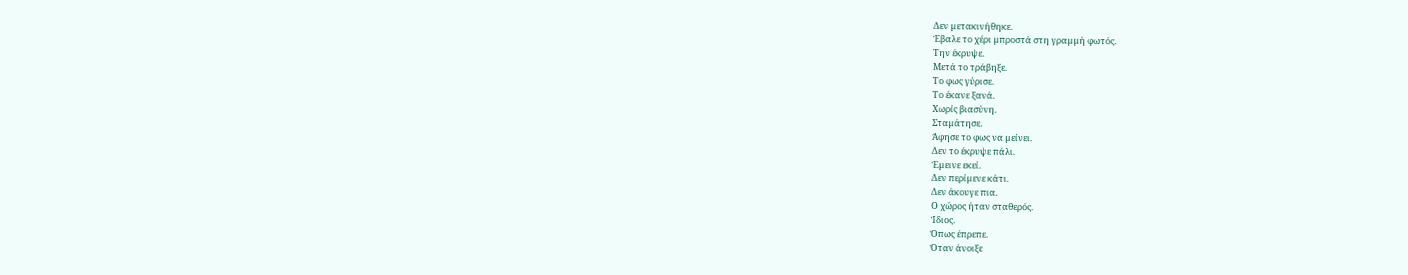Δεν µετακινήθηκε.
Έβαλε το χέρι µπροστά στη γραµµή φωτός.
Την έκρυψε.
Μετά το τράβηξε.
Το φως γύρισε.
Το έκανε ξανά.
Χωρίς βιασύνη.
Σταµάτησε.
Άφησε το φως να µείνει.
Δεν το έκρυψε πάλι.
Έµεινε εκεί.
Δεν περίµενε κάτι.
Δεν άκουγε πια.
Ο χώρος ήταν σταθερός.
Ίδιος.
Όπως έπρεπε.
Όταν άνοιξε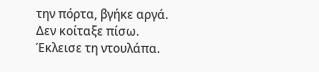την πόρτα, βγήκε αργά.
Δεν κοίταξε πίσω.
Έκλεισε τη ντουλάπα.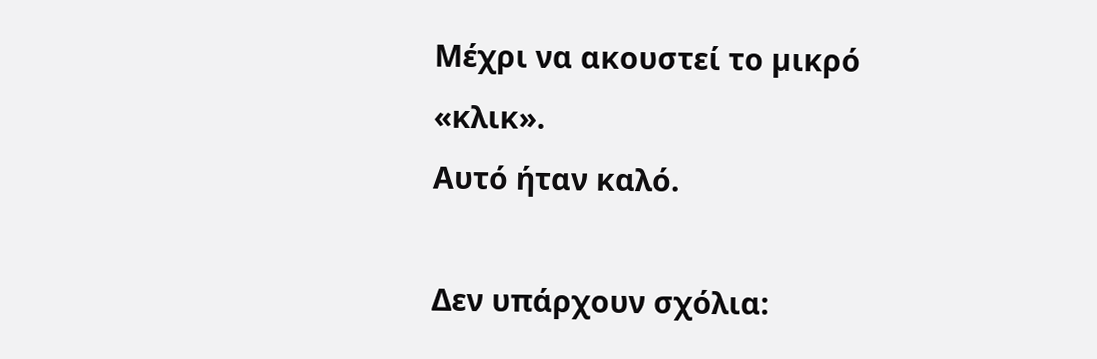Μέχρι να ακουστεί το µικρό «κλικ».
Αυτό ήταν καλό.

Δεν υπάρχουν σχόλια: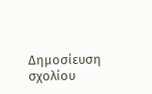Δημοσίευση σχολίου